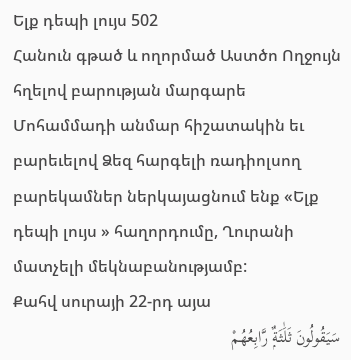Ելք դեպի լույս 502
Հանուն գթած և ողորմած Աստծո Ողջույն հղելով բարության մարգարե Մոհամմադի անմար հիշատակին եւ բարեւելով Ձեզ հարգելի ռադիոլսող բարեկամներ ներկայացնում ենք «Ելք դեպի լույս » հաղորդումը, Ղուրանի մատչելի մեկնաբանությամբ:
Քահվ սուրայի 22-րդ այա
سَيَقُولُونَ ثَلَٰثَةٌۭ رَّابِعُهُمْ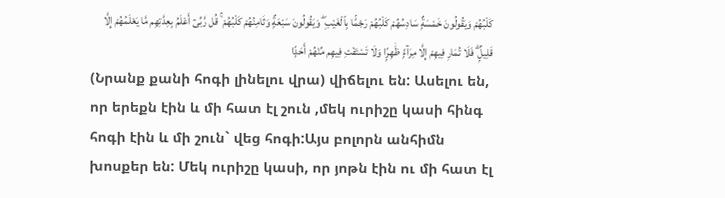كَلْبُهُمْ وَيَقُولُونَ خَمْسَةٌۭ سَادِسُهُمْ كَلْبُهُمْ رَجْمًۢا بِٱلْغَيْبِ ۖ وَيَقُولُونَ سَبْعَةٌۭ وَثَامِنُهُمْ كَلْبُهُمْ ۚ قُل رَّبِّىٓ أَعْلَمُ بِعِدَّتِهِم مَّا يَعْلَمُهُمْ إِلَّا قَلِيلٌۭ ۗ فَلَا تُمَارِ فِيهِمْ إِلَّا مِرَآءًۭ ظَٰهِرًۭا وَلَا تَسْتَفْتِ فِيهِم مِّنْهُمْ أَحَدًۭا
(Նրանք քանի հոգի լինելու վրա) վիճելու են: Ասելու են, որ երեքն էին և մի հատ էլ շուն ,մեկ ուրիշը կասի հինգ հոգի էին և մի շուն` վեց հոգի:Այս բոլորն անհիմն խոսքեր են: Մեկ ուրիշը կասի, որ յոթն էին ու մի հատ էլ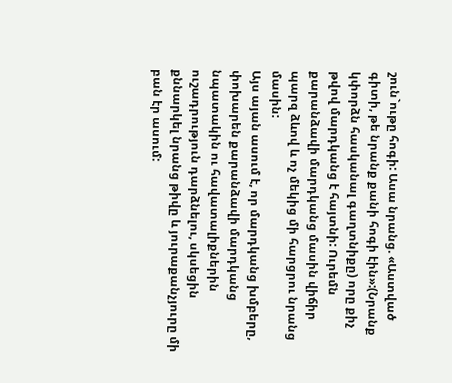շուն`ութը հոգի: Ասա նրանց. «Աստված գիտի, թե նրանք քանի հոգի էին»:(Նրանք կփորձն հասկանալ գաղտնիքը) որը քիչ թվով մարդկանց է հայտնի: Ուրեմն քարանձավի մարդկանց մասին վիճիր պարզ ձևով և ոչ մեկից մի հարցրու նրանց մասին:
Այս այան ասում է, որ մարդկանց խմբերը, փոխարեն քարանձավի մարդկանց նպատակին ու հավատալիքներին ուշադրություն դարձնելու, սկսեցին քննարկել նրանց թիվը և յուրաքանչյուրը մի բան էր ասում: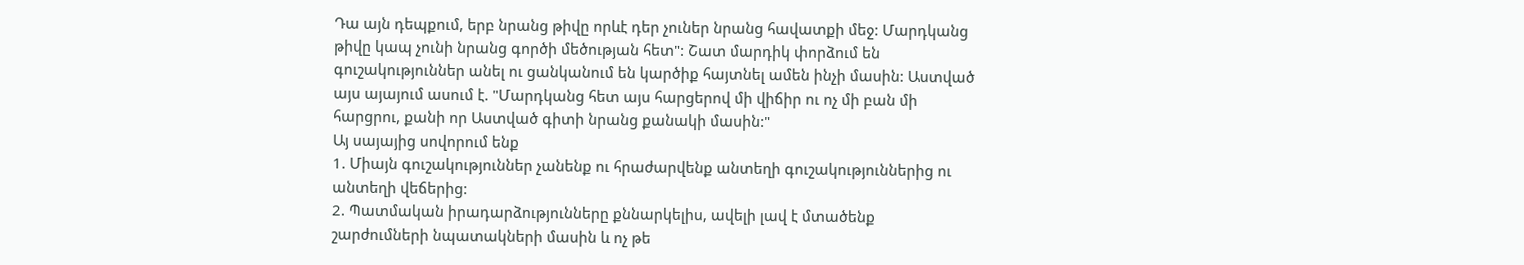Դա այն դեպքում, երբ նրանց թիվը որևէ դեր չուներ նրանց հավատքի մեջ: Մարդկանց թիվը կապ չունի նրանց գործի մեծության հետ": Շատ մարդիկ փորձում են գուշակություններ անել ու ցանկանում են կարծիք հայտնել ամեն ինչի մասին: Աստված այս այայում ասում է. "Մարդկանց հետ այս հարցերով մի վիճիր ու ոչ մի բան մի հարցրու, քանի որ Աստված գիտի նրանց քանակի մասին:"
Այ սայայից սովորում ենք
1. Միայն գուշակություններ չանենք ու հրաժարվենք անտեղի գուշակություններից ու անտեղի վեճերից:
2. Պատմական իրադարձությունները քննարկելիս, ավելի լավ է մտածենք շարժումների նպատակների մասին և ոչ թե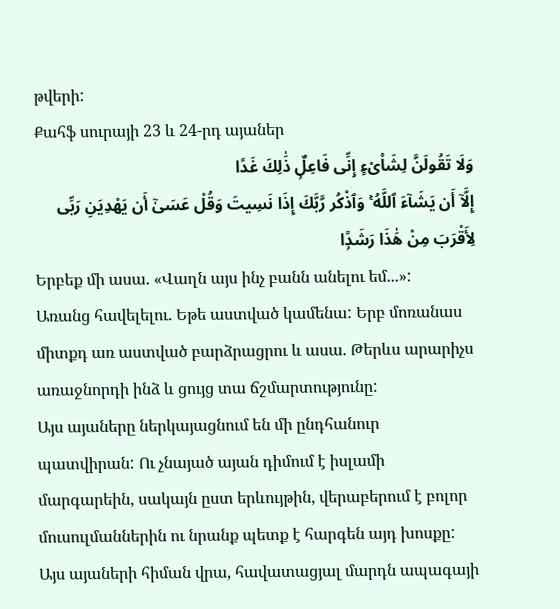թվերի:
Քահֆ սուրայի 23 և 24-րդ այաներ
وَلَا تَقُولَنَّ لِشَا۟ىْءٍ إِنِّى فَاعِلٌۭ ذَٰلِكَ غَدًا
إِلَّآ أَن يَشَآءَ ٱللَّهُ ۚ وَٱذْكُر رَّبَّكَ إِذَا نَسِيتَ وَقُلْ عَسَىٰٓ أَن يَهْدِيَنِ رَبِّى لِأَقْرَبَ مِنْ هَٰذَا رَشَدًۭا
Երբեք մի ասա. «Վաղն այս ինչ բանն անելու եմ...»:
Առանց հավելելու. Եթե աստված կամենա: Երբ մոռանաս միտքդ առ աստված բարձրացրու և ասա. Թերևս արարիչս առաջնորդի ինձ և ցույց տա ճշմարտությունը:
Այս այաները ներկայացնում են մի ընդհանուր պատվիրան: Ու չնայած այան դիմում է իսլամի մարգարեին, սակայն ըստ երևույթին, վերաբերում է բոլոր մուսուլմաններին ու նրանք պետք է հարգեն այդ խոսքը: Այս այաների հիման վրա, հավատացյալ մարդն ապագայի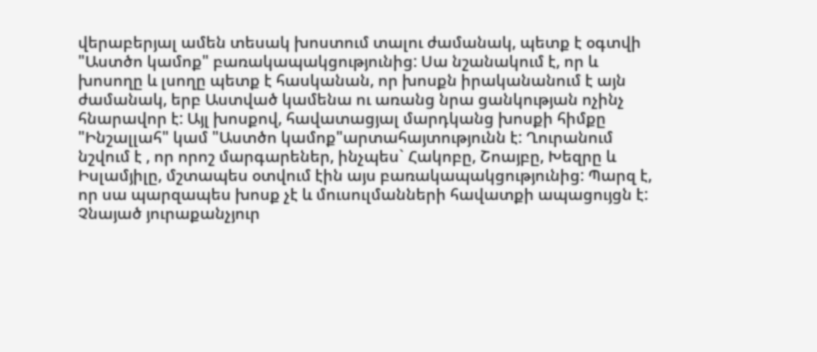վերաբերյալ ամեն տեսակ խոստում տալու ժամանակ, պետք է օգտվի "Աստծո կամոք" բառակապակցությունից: Սա նշանակում է, որ և խոսողը և լսողը պետք է հասկանան, որ խոսքն իրականանում է այն ժամանակ, երբ Աստված կամենա ու առանց նրա ցանկության ոչինչ հնարավոր է: Այլ խոսքով, հավատացյալ մարդկանց խոսքի հիմքը "Ինշալլահ" կամ "Աստծո կամոք"արտահայտությունն է: Ղուրանում նշվում է , որ որոշ մարգարեներ, ինչպես` Հակոբը, Շոայբը, Խեզրը և Իսլամյիլը, մշտապես օտվում էին այս բառակապակցությունից: Պարզ է, որ սա պարզապես խոսք չէ և մուսուլմանների հավատքի ապացույցն է: Չնայած յուրաքանչյուր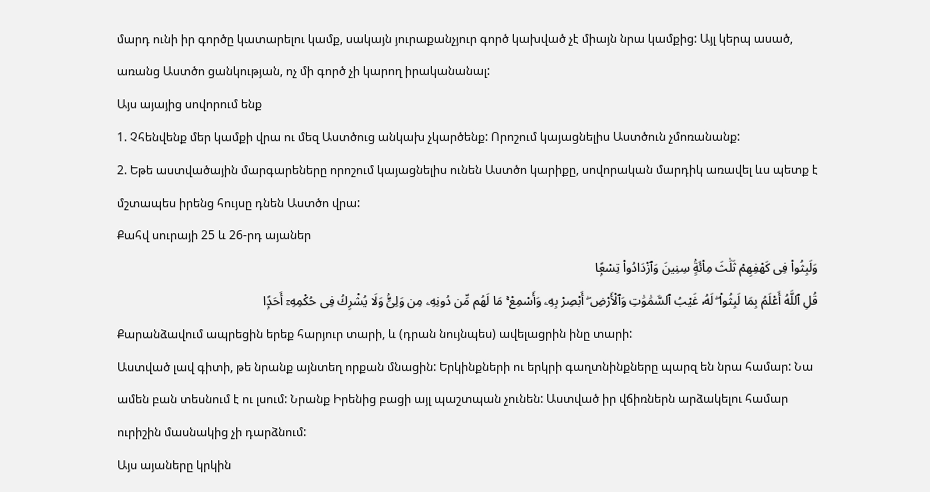մարդ ունի իր գործը կատարելու կամք, սակայն յուրաքանչյուր գործ կախված չէ միայն նրա կամքից: Այլ կերպ ասած, առանց Աստծո ցանկության, ոչ մի գործ չի կարող իրականանալ:
Այս այայից սովորում ենք
1. Չհենվենք մեր կամքի վրա ու մեզ Աստծուց անկախ չկարծենք: Որոշում կայացնելիս Աստծուն չմոռանանք:
2. Եթե աստվածային մարգարեները որոշում կայացնելիս ունեն Աստծո կարիքը, սովորական մարդիկ առավել ևս պետք է մշտապես իրենց հույսը դնեն Աստծո վրա:
Քահվ սուրայի 25 և 26-րդ այաներ
وَلَبِثُوا۟ فِى كَهْفِهِمْ ثَلَٰثَ مِا۟ئَةٍۢ سِنِينَ وَٱزْدَادُوا۟ تِسْعًۭا
قُلِ ٱللَّهُ أَعْلَمُ بِمَا لَبِثُوا۟ ۖ لَهُۥ غَيْبُ ٱلسَّمَٰوَٰتِ وَٱلْأَرْضِ ۖ أَبْصِرْ بِهِۦ وَأَسْمِعْ ۚ مَا لَهُم مِّن دُونِهِۦ مِن وَلِىٍّۢ وَلَا يُشْرِكُ فِى حُكْمِهِۦٓ أَحَدًۭا
Քարանձավում ապրեցին երեք հարյուր տարի, և (դրան նույնպես) ավելացրին ինը տարի:
Աստված լավ գիտի, թե նրանք այնտեղ որքան մնացին: Երկինքների ու երկրի գաղտնինքները պարզ են նրա համար: Նա ամեն բան տեսնում է ու լսում: Նրանք Իրենից բացի այլ պաշտպան չունեն: Աստված իր վճիռներն արձակելու համար ուրիշին մասնակից չի դարձնում:
Այս այաները կրկին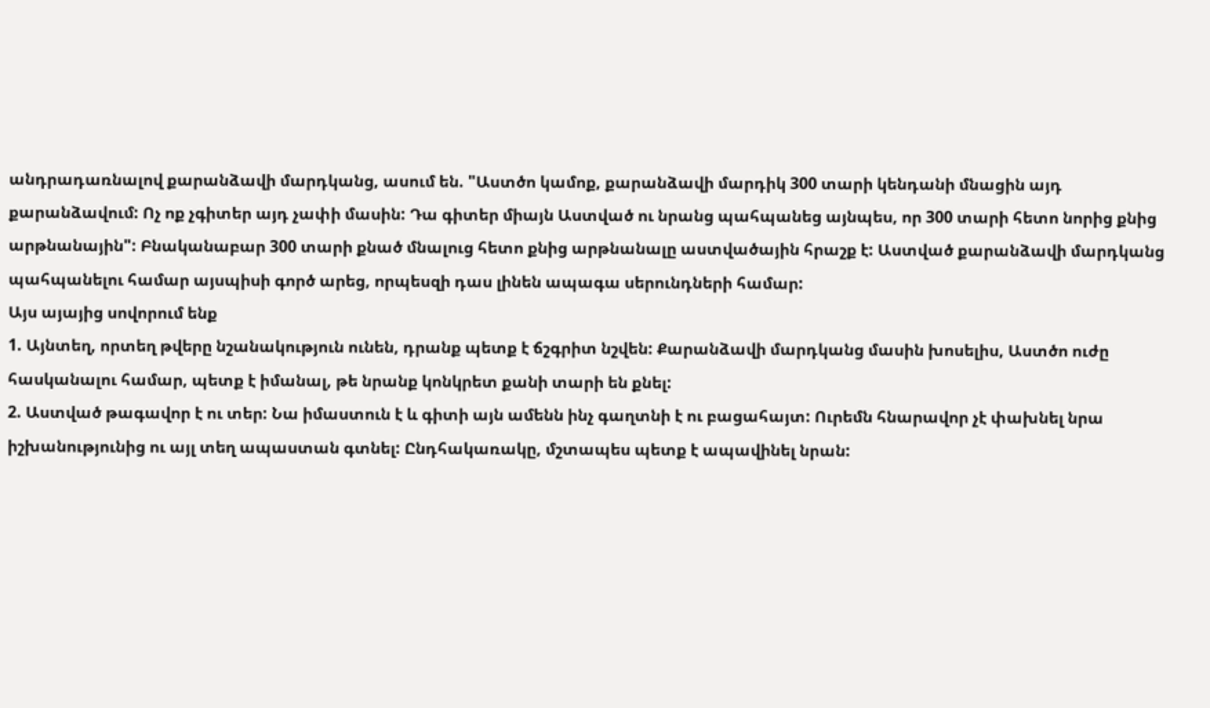անդրադառնալով քարանձավի մարդկանց, ասում են. "Աստծո կամոք, քարանձավի մարդիկ 300 տարի կենդանի մնացին այդ քարանձավում: Ոչ ոք չգիտեր այդ չափի մասին: Դա գիտեր միայն Աստված ու նրանց պահպանեց այնպես, որ 300 տարի հետո նորից քնից արթնանային": Բնականաբար 300 տարի քնած մնալուց հետո քնից արթնանալը աստվածային հրաշք է: Աստված քարանձավի մարդկանց պահպանելու համար այսպիսի գործ արեց, որպեսզի դաս լինեն ապագա սերունդների համար:
Այս այայից սովորում ենք
1. Այնտեղ, որտեղ թվերը նշանակություն ունեն, դրանք պետք է ճշգրիտ նշվեն: Քարանձավի մարդկանց մասին խոսելիս, Աստծո ուժը հասկանալու համար, պետք է իմանալ, թե նրանք կոնկրետ քանի տարի են քնել:
2. Աստված թագավոր է ու տեր: Նա իմաստուն է և գիտի այն ամենն ինչ գաղտնի է ու բացահայտ: Ուրեմն հնարավոր չէ փախնել նրա իշխանությունից ու այլ տեղ ապաստան գտնել: Ընդհակառակը, մշտապես պետք է ապավինել նրան: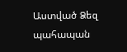Աստված Ձեզ պահապան